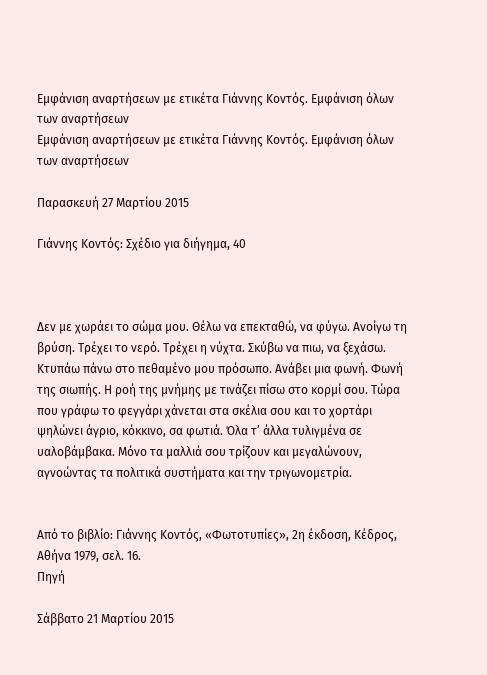Εμφάνιση αναρτήσεων με ετικέτα Γιάννης Κοντός. Εμφάνιση όλων των αναρτήσεων
Εμφάνιση αναρτήσεων με ετικέτα Γιάννης Κοντός. Εμφάνιση όλων των αναρτήσεων

Παρασκευή 27 Μαρτίου 2015

Γιάννης Κοντός: Σχέδιο για διήγημα, 40



Δεν με χωράει το σώμα μου. Θέλω να επεκταθώ, να φύγω. Ανοίγω τη βρύση. Τρέχει το νερό. Τρέχει η νύχτα. Σκύβω να πιω, να ξεχάσω. Κτυπάω πάνω στο πεθαμένο μου πρόσωπο. Ανάβει μια φωνή. Φωνή της σιωπής. Η ροή της μνήμης με τινάζει πίσω στο κορμί σου. Τώρα που γράφω το φεγγάρι χάνεται στα σκέλια σου και το χορτάρι ψηλώνει άγριο, κόκκινο, σα φωτιά. Όλα τ’ άλλα τυλιγμένα σε υαλοβάμβακα. Μόνο τα μαλλιά σου τρίζουν και μεγαλώνουν, αγνοώντας τα πολιτικά συστήματα και την τριγωνομετρία.


Από το βιβλίο: Γιάννης Κοντός, «Φωτοτυπίες», 2η έκδοση, Κέδρος, Αθήνα 1979, σελ. 16.
Πηγή

Σάββατο 21 Μαρτίου 2015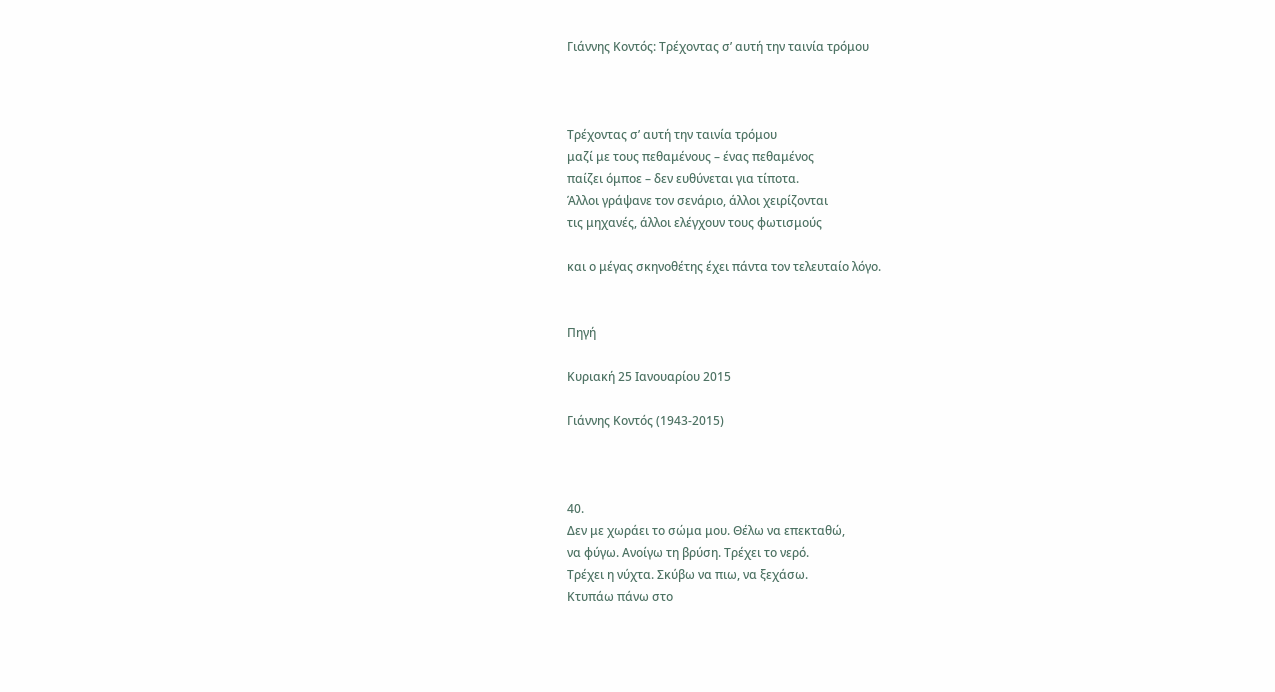Γιάννης Κοντός: Τρέχοντας σ’ αυτή την ταινία τρόμου



Τρέχοντας σ’ αυτή την ταινία τρόμου
μαζί με τους πεθαμένους – ένας πεθαμένος
παίζει όμποε – δεν ευθύνεται για τίποτα.
Άλλοι γράψανε τον σενάριο, άλλοι χειρίζονται
τις μηχανές, άλλοι ελέγχουν τους φωτισμούς

και ο μέγας σκηνοθέτης έχει πάντα τον τελευταίο λόγο.


Πηγή

Κυριακή 25 Ιανουαρίου 2015

Γιάννης Κοντός (1943-2015)



40.
Δεν με χωράει το σώμα μου. Θέλω να επεκταθώ,
να φύγω. Ανοίγω τη βρύση. Τρέχει το νερό.
Τρέχει η νύχτα. Σκύβω να πιω, να ξεχάσω.
Κτυπάω πάνω στο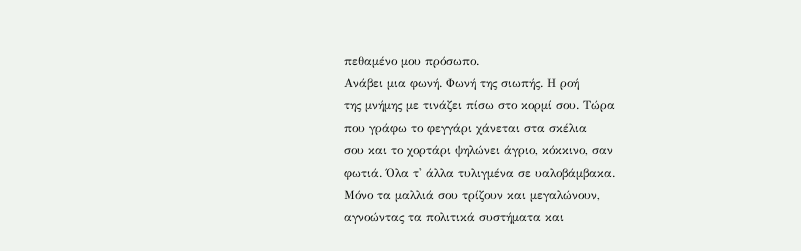πεθαμένο μου πρόσωπο.
Ανάβει μια φωνή. Φωνή της σιωπής. Η ροή
της μνήμης με τινάζει πίσω στο κορμί σου. Τώρα
που γράφω το φεγγάρι χάνεται στα σκέλια
σου και το χορτάρι ψηλώνει άγριο, κόκκινο, σαν
φωτιά. Όλα τ' άλλα τυλιγμένα σε υαλοβάμβακα.
Μόνο τα μαλλιά σου τρίζουν και μεγαλώνουν,
αγνοώντας τα πολιτικά συστήματα και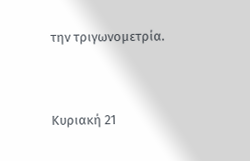την τριγωνομετρία.


Κυριακή 21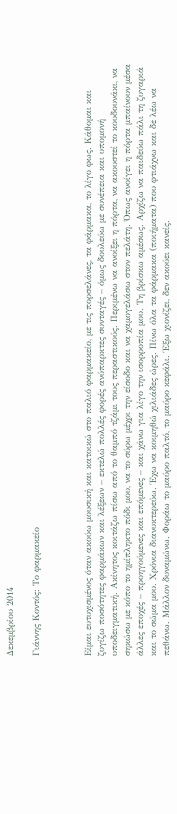Δεκεμβρίου 2014

Γιάννης Κοντός: Το φαρμακείο



Είμαι ευτυχισμένος όταν ακούω μουσική και κατοικώ στο παλιό φαρμακείο, με τις πορσελάνες, τα φάρμακα, το λίγο φως. Κάθομαι και ζυγίζω ποσότητες φαρμάκων και λέξεων – εκτελώ πολλές φορές ανύπαρκτες συνταγές – όμως δουλεύω με συνέπεια και υπομονή υποδειγματική. Ακίνητος κοιτάζω πίσω από το θαμπό τζάμι τους περαστικούς. Περιμένω να ανοίξει η πόρτα, να ακουστεί το κουδουνάκι, να σηκώσω με κόπο το ημίπληκτο πόδι μου, να το σύρω μέχρι την είσοδο και να χαμογελάσω στον πελάτη. Όπως ανοίγει η πόρτα μπαίνουν μέσα άλλες εποχές – προηγούμενες και επόμενες – και χάνω για λίγο την ισορροπία μου. Τη βρίσκω αμέσως. Αρχίζω να παιδεύω πάλι τη ζυγαριά και το σώμα μου. Χρόνια διανυκτερεύω. Έχω να κοιμηθώ χιλιάδες ώρες. Πίνω όλα τα φάρμακα (ποιήματα) που φτιάχνω και δε λέω να πεθάνω. Μάλλον δυναμώνω. Φοράω το μαύρο παλτό, το μαύρο κεφάλι. Έξω χιονίζει, δεν ακούει κανείς.